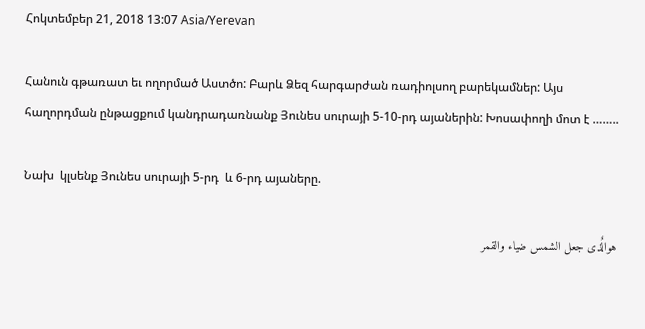Հոկտեմբեր 21, 2018 13:07 Asia/Yerevan

Հանուն գթառատ եւ ողորմած Աստծո: Բարև Ձեզ հարգարժան ռադիոլսող բարեկամներ: Այս հաղորդման ընթացքում կանդրադառնանք Յունես սուրայի 5-10-րդ այաներին: Խոսափողի մոտ է ……..

Նախ  կլսենք Յունես սուրայի 5-րդ  և 6-րդ այաները.

هوالٌذی جعل الشمس ضیاء والقمر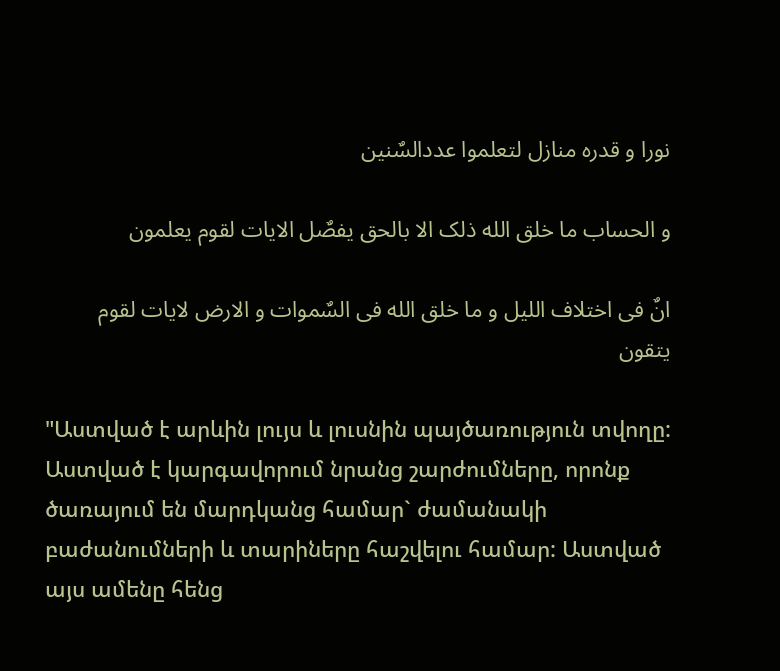نورا و قدره منازل لتعلموا عددالسٌنین

و الحساب ما خلق الله ذلک الا بالحق یفصٌل الایات لقوم یعلمون

انٌ فی اختلاف اللیل و ما خلق الله فی السٌموات و الارض لایات لقوم یتقون

"Աստված է արևին լույս և լուսնին պայծառություն տվողը: Աստված է կարգավորում նրանց շարժումները, որոնք ծառայում են մարդկանց համար` ժամանակի բաժանումների և տարիները հաշվելու համար: Աստված այս ամենը հենց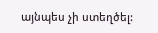այնպես չի ստեղծել: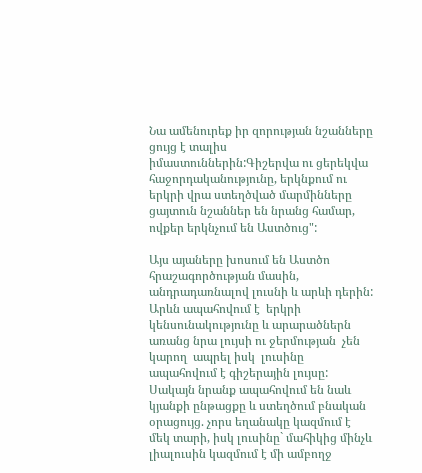Նա ամենուրեք իր զորության նշանները ցույց է տալիս իմաստուններին:Գիշերվա ու ցերեկվա հաջորդականությունը, երկնքում ու երկրի վրա ստեղծված մարմինները ցայտուն նշաններ են նրանց համար, ովքեր երկնչում են Աստծուց":

Այս այաները խոսում են Աստծո հրաշագործության մասին, անդրադառնալով լուսնի և արևի դերին: Արևն ապահովում է  երկրի կենսունակությունը և արարածներն առանց նրա լույսի ու ջերմության  չեն կարող  ապրել իսկ  լուսինը ապահովում է գիշերային լույսը: Սակայն նրանք ապահովում են նաև կյանքի ընթացքը և ստեղծում բնական օրացույց. չորս եղանակը կազմում է մեկ տարի, իսկ լուսինը` մահիկից մինչև լիալուսին կազմում է մի ամբողջ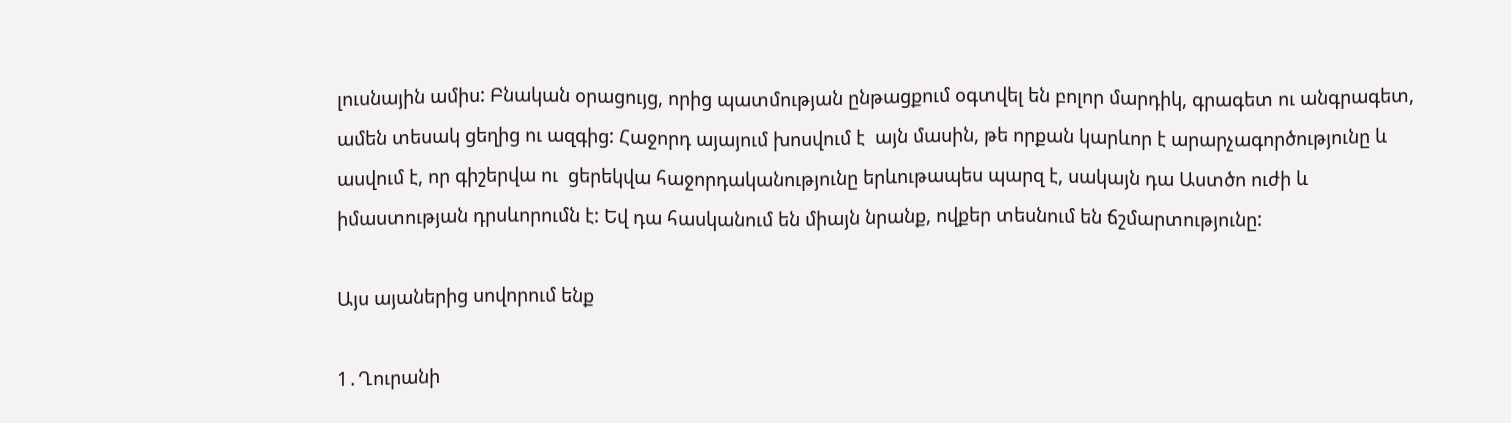լուսնային ամիս: Բնական օրացույց, որից պատմության ընթացքում օգտվել են բոլոր մարդիկ, գրագետ ու անգրագետ, ամեն տեսակ ցեղից ու ազգից: Հաջորդ այայում խոսվում է  այն մասին, թե որքան կարևոր է արարչագործությունը և ասվում է, որ գիշերվա ու  ցերեկվա հաջորդականությունը երևութապես պարզ է, սակայն դա Աստծո ուժի և իմաստության դրսևորումն է: Եվ դա հասկանում են միայն նրանք, ովքեր տեսնում են ճշմարտությունը:

Այս այաներից սովորում ենք

1․Ղուրանի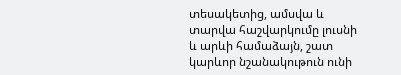տեսակետից, ամսվա և տարվա հաշվարկումը լուսնի և արևի համաձայն, շատ կարևոր նշանակութուն ունի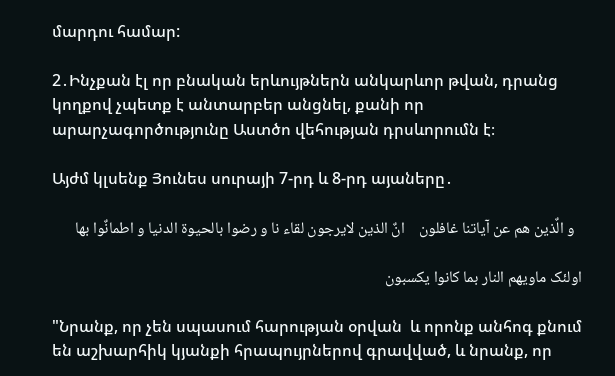մարդու համար:

2․Ինչքան էլ որ բնական երևույթներն անկարևոր թվան, դրանց կողքով չպետք է անտարբեր անցնել, քանի որ արարչագործությունը Աստծո վեհության դրսևորումն է։

Այժմ կլսենք Յունես սուրայի 7-րդ և 8-րդ այաները․

  و الٌذین هم عن آیاتنا غافلون    انٌ الذین لایرجون لقاء نا و رضوا بالحیوة الدنیا و اطمانٌوا بها

اولئک ماویهم النار بما کانوا یکسبون

"Նրանք, որ չեն սպասում հարության օրվան  և որոնք անհոգ քնում են աշխարհիկ կյանքի հրապույրներով գրավված, և նրանք, որ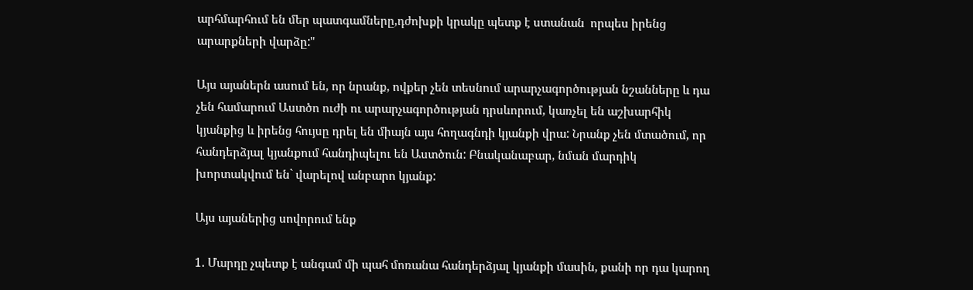արհմարհում են մեր պատգամները,դժոխքի կրակը պետք է ստանան  որպես իրենց արարքների վարձը:"

Այս այաներն ասում են, որ նրանք, ովքեր չեն տեսնում արարչագործության նշանները և դա չեն համարում Աստծո ուժի ու արարչագործության դրսևորում, կառչել են աշխարհիկ կյանքից և իրենց հույսը դրել են միայն այս հողագնդի կյանքի վրա: Նրանք չեն մտածում, որ հանդերձյալ կյանքում հանդիպելու են Աստծուն: Բնականաբար, նման մարդիկ  խորտակվում են` վարելով անբարո կյանք:

Այս այաներից սովորում ենք

1. Մարդը չպետք է անգամ մի պահ մոռանա հանդերձյալ կյանքի մասին, քանի որ դա կարող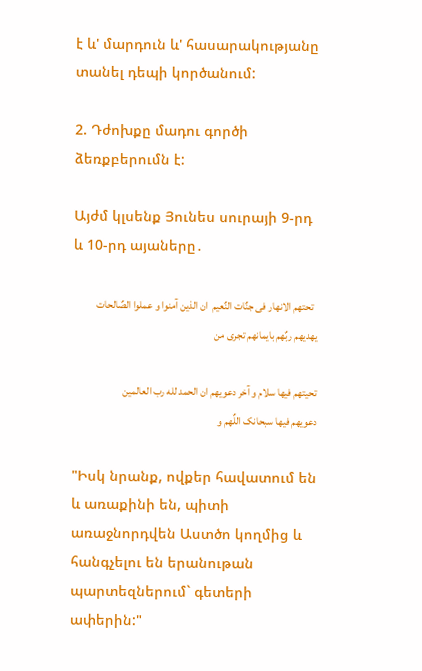է և' մարդուն և' հասարակությանը տանել դեպի կործանում:

2. Դժոխքը մադու գործի ձեռքբերումն է:

Այժմ կլսենք Յունես սուրայի 9-րդ և 10-րդ այաները․

  تحتهم الانهار فی جنٌات النٌعیم  ان الذین آمنوا و عملوا الصٌالحات یهدیهم ربٌهم بایمانهم تجری من

تحیتهم فیها سلام و آخر دعویهم ان الحمد لله رب العالمین   دعویهم فیها سبحانک اللٌهم و

"Իսկ նրանք, ովքեր հավատում են և առաքինի են, պիտի առաջնորդվեն Աստծո կողմից և հանգչելու են երանութան պարտեզներում` գետերի ափերին:"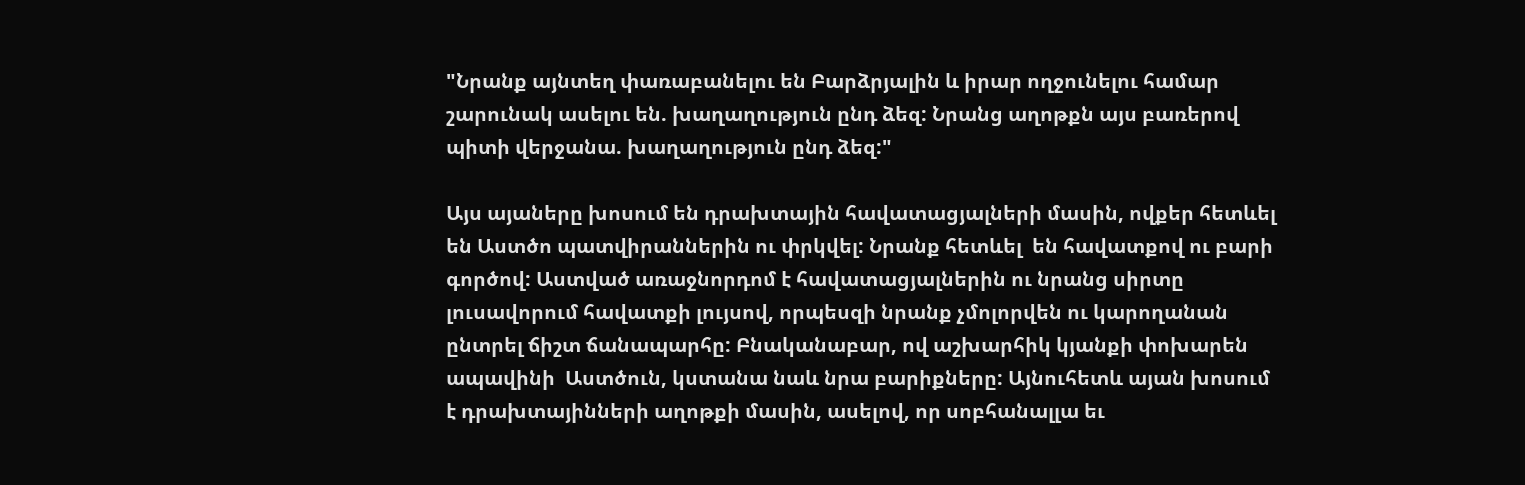"Նրանք այնտեղ փառաբանելու են Բարձրյալին և իրար ողջունելու համար շարունակ ասելու են. խաղաղություն ընդ ձեզ: Նրանց աղոթքն այս բառերով պիտի վերջանա. խաղաղություն ընդ ձեզ:"

Այս այաները խոսում են դրախտային հավատացյալների մասին, ովքեր հետևել են Աստծո պատվիրաններին ու փրկվել: Նրանք հետևել  են հավատքով ու բարի գործով: Աստված առաջնորդոմ է հավատացյալներին ու նրանց սիրտը լուսավորում հավատքի լույսով, որպեսզի նրանք չմոլորվեն ու կարողանան ընտրել ճիշտ ճանապարհը: Բնականաբար, ով աշխարհիկ կյանքի փոխարեն ապավինի  Աստծուն, կստանա նաև նրա բարիքները: Այնուհետև այան խոսում է դրախտայինների աղոթքի մասին, ասելով, որ սոբհանալլա եւ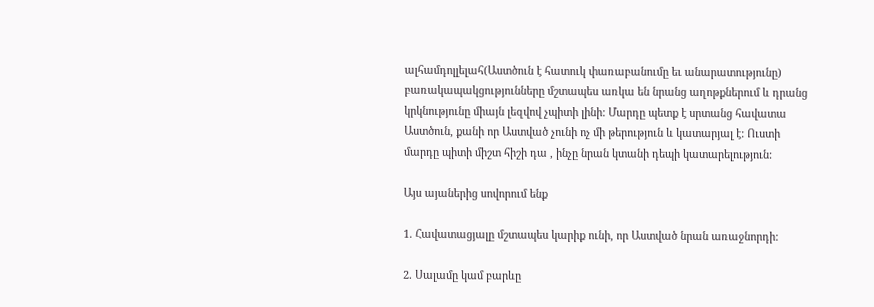ալհամդոլլելահ(Աստծուն է հատուկ փառաբանումը եւ անարատությունը) բառակապակցությունները մշտապես առկա են նրանց աղոթքներում և դրանց կրկնությունը միայն լեզվով չպիտի լինի: Մարդը պետք է սրտանց հավատա Աստծուն, քանի որ Աստված չունի ոչ մի թերություն և կատարյալ է: Ուստի մարդը պիտի միշտ հիշի դա , ինչը նրան կտանի դեպի կատարելություն:

Այս այաներից սովորում ենք

1. Հավատացյալը մշտապես կարիք ունի, որ Աստված նրան առաջնորդի:

2. Սալամը կամ բարևը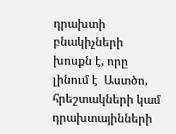դրախտի բնակիչների խոսքն է, որը լինում է  Աստծո, հրեշտակների կամ դրախտայինների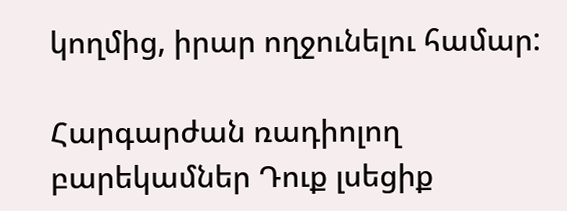կողմից, իրար ողջունելու համար:

Հարգարժան ռադիոլող բարեկամներ Դուք լսեցիք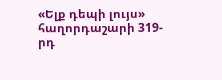«Ելք դեպի լույս» հաղորդաշարի 319-րդ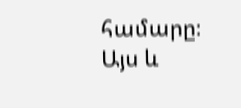համարը։ Այս և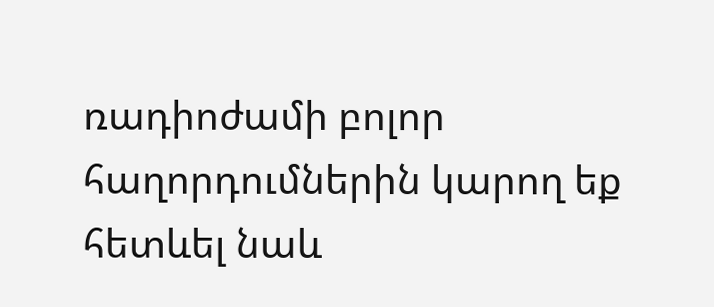ռադիոժամի բոլոր հաղորդումներին կարող եք հետևել նաև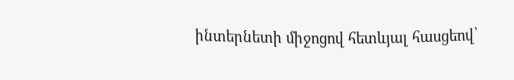ինտերնետի միջոցով հետևյալ հասցեով՝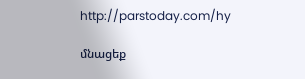http://parstoday.com/hy

մնացեք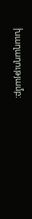խաղաղությամբ։